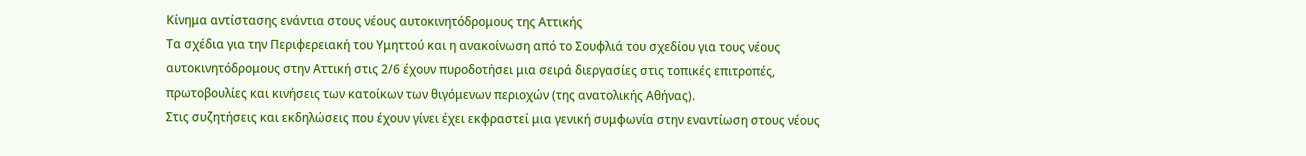Κίνημα αντίστασης ενάντια στους νέους αυτοκινητόδρομους της Αττικής
Τα σχέδια για την Περιφερειακή του Υμηττού και η ανακοίνωση από το Σουφλιά του σχεδίου για τους νέους αυτοκινητόδρομους στην Αττική στις 2/6 έχουν πυροδοτήσει μια σειρά διεργασίες στις τοπικές επιτροπές, πρωτοβουλίες και κινήσεις των κατοίκων των θιγόμενων περιοχών (της ανατολικής Αθήνας).
Στις συζητήσεις και εκδηλώσεις που έχουν γίνει έχει εκφραστεί μια γενική συμφωνία στην εναντίωση στους νέους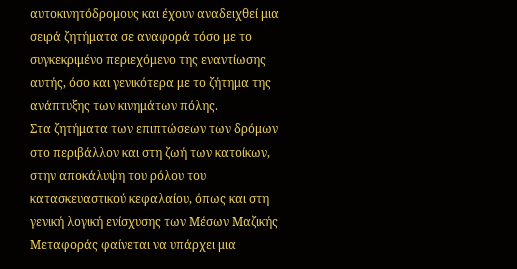αυτοκινητόδρομους και έχουν αναδειχθεί μια σειρά ζητήματα σε αναφορά τόσο με το συγκεκριμένο περιεχόμενο της εναντίωσης αυτής, όσο και γενικότερα με το ζήτημα της ανάπτυξης των κινημάτων πόλης.
Στα ζητήματα των επιπτώσεων των δρόμων στο περιβάλλον και στη ζωή των κατοίκων, στην αποκάλυψη του ρόλου του κατασκευαστικού κεφαλαίου, όπως και στη γενική λογική ενίσχυσης των Μέσων Μαζικής Μεταφοράς φαίνεται να υπάρχει μια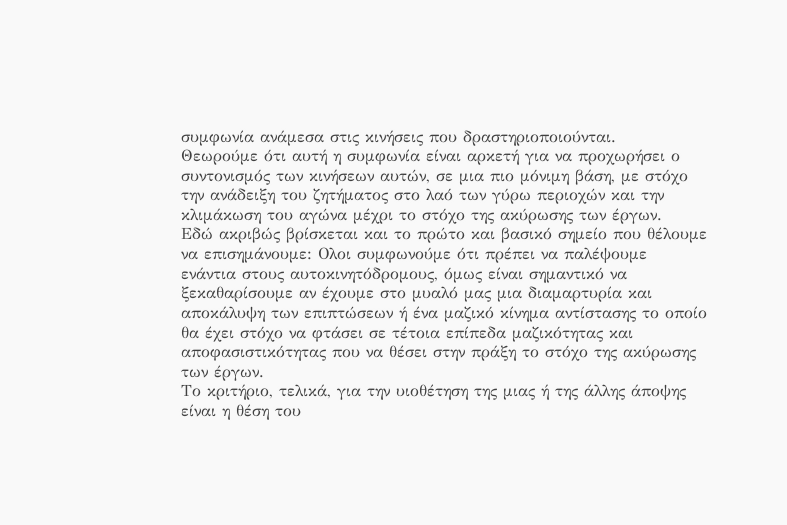συμφωνία ανάμεσα στις κινήσεις που δραστηριοποιούνται.
Θεωρούμε ότι αυτή η συμφωνία είναι αρκετή για να προχωρήσει ο συντονισμός των κινήσεων αυτών, σε μια πιο μόνιμη βάση, με στόχο την ανάδειξη του ζητήματος στο λαό των γύρω περιοχών και την κλιμάκωση του αγώνα μέχρι το στόχο της ακύρωσης των έργων.
Εδώ ακριβώς βρίσκεται και το πρώτο και βασικό σημείο που θέλουμε να επισημάνουμε: Ολοι συμφωνούμε ότι πρέπει να παλέψουμε ενάντια στους αυτοκινητόδρομους, όμως είναι σημαντικό να ξεκαθαρίσουμε αν έχουμε στο μυαλό μας μια διαμαρτυρία και αποκάλυψη των επιπτώσεων ή ένα μαζικό κίνημα αντίστασης το οποίο θα έχει στόχο να φτάσει σε τέτοια επίπεδα μαζικότητας και αποφασιστικότητας που να θέσει στην πράξη το στόχο της ακύρωσης των έργων.
Το κριτήριο, τελικά, για την υιοθέτηση της μιας ή της άλλης άποψης είναι η θέση του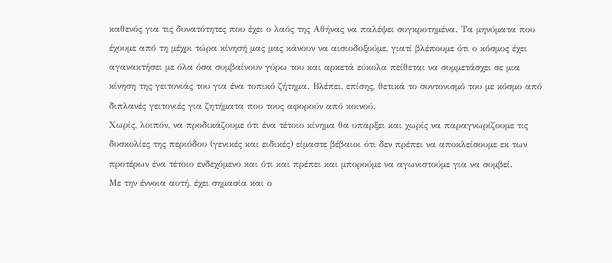καθενός για τις δυνατότητες που έχει ο λαός της Αθήνας να παλέψει συγκροτημένα. Τα μηνύματα που έχουμε από τη μέχρι τώρα κίνησή μας μας κάνουν να αισιοδοξούμε, γιατί βλέπουμε ότι ο κόσμος έχει αγανακτήσει με όλα όσα συμβαίνουν γύρω του και αρκετά εύκολα πείθεται να συμμετάσχει σε μια κίνηση της γειτονιάς του για ένα τοπικό ζήτημα. Βλέπει, επίσης, θετικά το συντονισμό του με κόσμο από διπλανές γειτονιές για ζητήματα που τους αφορούν από κοινού.
Χωρίς, λοιπόν, να προδικάζουμε ότι ένα τέτοιο κίνημα θα υπάρξει και χωρίς να παραγνωρίζουμε τις δυσκολίες της περιόδου (γενικές και ειδικές) είμαστε βέβαιοι ότι δεν πρέπει να αποκλείσουμε εκ των προτέρων ένα τέτοιο ενδεχόμενο και ότι και πρέπει και μπορούμε να αγωνιστούμε για να συμβεί.
Με την έννοια αυτή, έχει σημασία και ο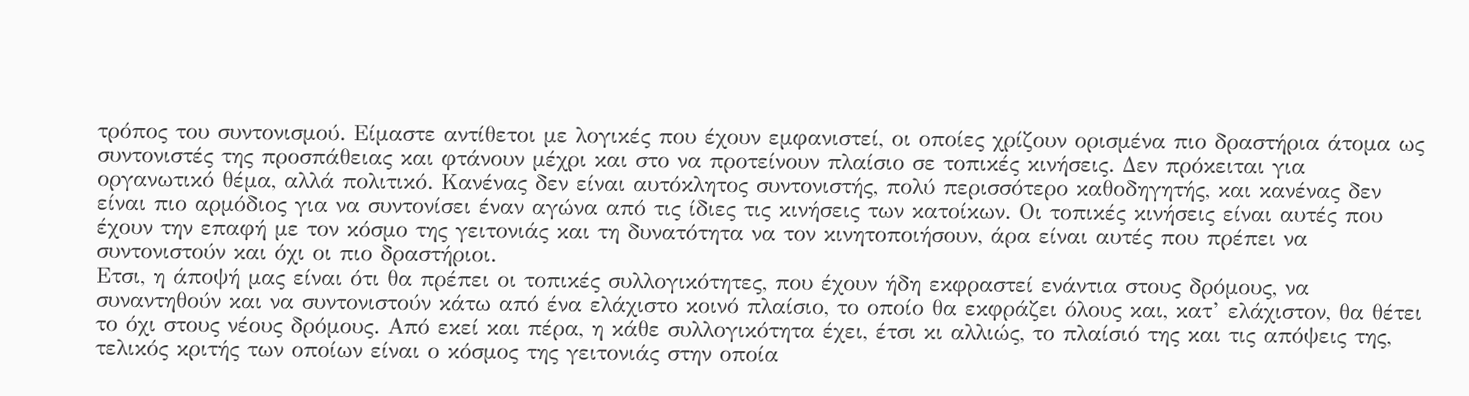τρόπος του συντονισμού. Είμαστε αντίθετοι με λογικές που έχουν εμφανιστεί, οι οποίες χρίζουν ορισμένα πιο δραστήρια άτομα ως συντονιστές της προσπάθειας και φτάνουν μέχρι και στο να προτείνουν πλαίσιο σε τοπικές κινήσεις. Δεν πρόκειται για οργανωτικό θέμα, αλλά πολιτικό. Κανένας δεν είναι αυτόκλητος συντονιστής, πολύ περισσότερο καθοδηγητής, και κανένας δεν είναι πιο αρμόδιος για να συντονίσει έναν αγώνα από τις ίδιες τις κινήσεις των κατοίκων. Οι τοπικές κινήσεις είναι αυτές που έχουν την επαφή με τον κόσμο της γειτονιάς και τη δυνατότητα να τον κινητοποιήσουν, άρα είναι αυτές που πρέπει να συντονιστούν και όχι οι πιο δραστήριοι.
Ετσι, η άποψή μας είναι ότι θα πρέπει οι τοπικές συλλογικότητες, που έχουν ήδη εκφραστεί ενάντια στους δρόμους, να συναντηθούν και να συντονιστούν κάτω από ένα ελάχιστο κοινό πλαίσιο, το οποίο θα εκφράζει όλους και, κατ’ ελάχιστον, θα θέτει το όχι στους νέους δρόμους. Από εκεί και πέρα, η κάθε συλλογικότητα έχει, έτσι κι αλλιώς, το πλαίσιό της και τις απόψεις της, τελικός κριτής των οποίων είναι ο κόσμος της γειτονιάς στην οποία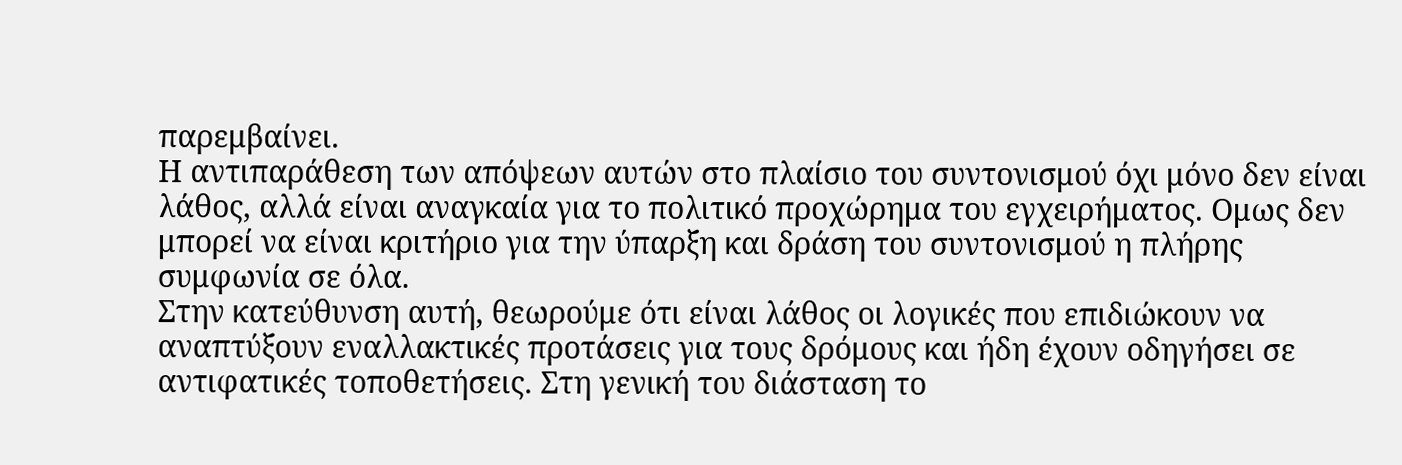παρεμβαίνει.
Η αντιπαράθεση των απόψεων αυτών στο πλαίσιο του συντονισμού όχι μόνο δεν είναι λάθος, αλλά είναι αναγκαία για το πολιτικό προχώρημα του εγχειρήματος. Ομως δεν μπορεί να είναι κριτήριο για την ύπαρξη και δράση του συντονισμού η πλήρης συμφωνία σε όλα.
Στην κατεύθυνση αυτή, θεωρούμε ότι είναι λάθος οι λογικές που επιδιώκουν να αναπτύξουν εναλλακτικές προτάσεις για τους δρόμους και ήδη έχουν οδηγήσει σε αντιφατικές τοποθετήσεις. Στη γενική του διάσταση το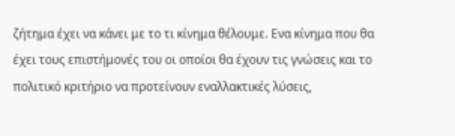ζήτημα έχει να κάνει με το τι κίνημα θέλουμε. Ενα κίνημα που θα έχει τους επιστήμονές του οι οποίοι θα έχουν τις γνώσεις και το πολιτικό κριτήριο να προτείνουν εναλλακτικές λύσεις,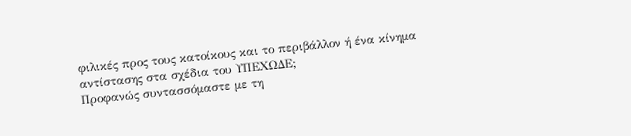φιλικές προς τους κατοίκους και το περιβάλλον ή ένα κίνημα αντίστασης στα σχέδια του ΥΠΕΧΩΔΕ;
Προφανώς συντασσόμαστε με τη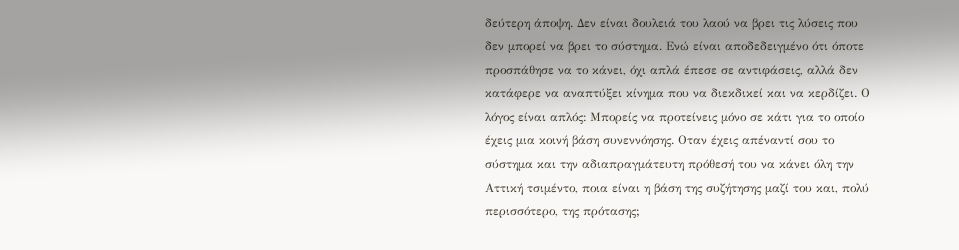δεύτερη άποψη. Δεν είναι δουλειά του λαού να βρει τις λύσεις που δεν μπορεί να βρει το σύστημα. Ενώ είναι αποδεδειγμένο ότι όποτε προσπάθησε να το κάνει, όχι απλά έπεσε σε αντιφάσεις, αλλά δεν κατάφερε να αναπτύξει κίνημα που να διεκδικεί και να κερδίζει. Ο λόγος είναι απλός: Μπορείς να προτείνεις μόνο σε κάτι για το οποίο έχεις μια κοινή βάση συνεννόησης. Οταν έχεις απέναντί σου το σύστημα και την αδιαπραγμάτευτη πρόθεσή του να κάνει όλη την Αττική τσιμέντο, ποια είναι η βάση της συζήτησης μαζί του και, πολύ περισσότερο, της πρότασης;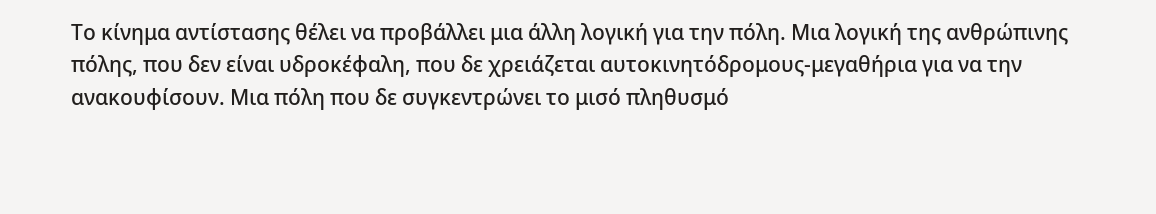Το κίνημα αντίστασης θέλει να προβάλλει μια άλλη λογική για την πόλη. Μια λογική της ανθρώπινης πόλης, που δεν είναι υδροκέφαλη, που δε χρειάζεται αυτοκινητόδρομους-μεγαθήρια για να την ανακουφίσουν. Μια πόλη που δε συγκεντρώνει το μισό πληθυσμό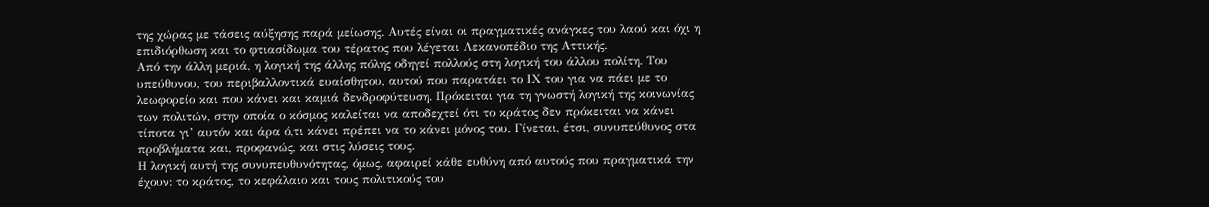της χώρας με τάσεις αύξησης παρά μείωσης. Αυτές είναι οι πραγματικές ανάγκες του λαού και όχι η επιδιόρθωση και το φτιασίδωμα του τέρατος που λέγεται Λεκανοπέδιο της Αττικής.
Από την άλλη μεριά, η λογική της άλλης πόλης οδηγεί πολλούς στη λογική του άλλου πολίτη. Του υπεύθυνου, του περιβαλλοντικά ευαίσθητου, αυτού που παρατάει το ΙΧ του για να πάει με το λεωφορείο και που κάνει και καμιά δενδροφύτευση. Πρόκειται για τη γνωστή λογική της κοινωνίας των πολιτών, στην οποία ο κόσμος καλείται να αποδεχτεί ότι το κράτος δεν πρόκειται να κάνει τίποτα γι’ αυτόν και άρα ό,τι κάνει πρέπει να το κάνει μόνος του. Γίνεται, έτσι, συνυπεύθυνος στα προβλήματα και, προφανώς, και στις λύσεις τους.
Η λογική αυτή της συνυπευθυνότητας, όμως, αφαιρεί κάθε ευθύνη από αυτούς που πραγματικά την έχουν: το κράτος, το κεφάλαιο και τους πολιτικούς του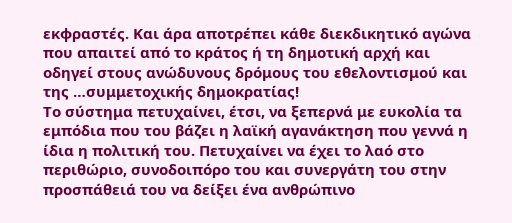εκφραστές. Και άρα αποτρέπει κάθε διεκδικητικό αγώνα που απαιτεί από το κράτος ή τη δημοτική αρχή και οδηγεί στους ανώδυνους δρόμους του εθελοντισμού και της …συμμετοχικής δημοκρατίας!
Το σύστημα πετυχαίνει, έτσι, να ξεπερνά με ευκολία τα εμπόδια που του βάζει η λαϊκή αγανάκτηση που γεννά η ίδια η πολιτική του. Πετυχαίνει να έχει το λαό στο περιθώριο, συνοδοιπόρο του και συνεργάτη του στην προσπάθειά του να δείξει ένα ανθρώπινο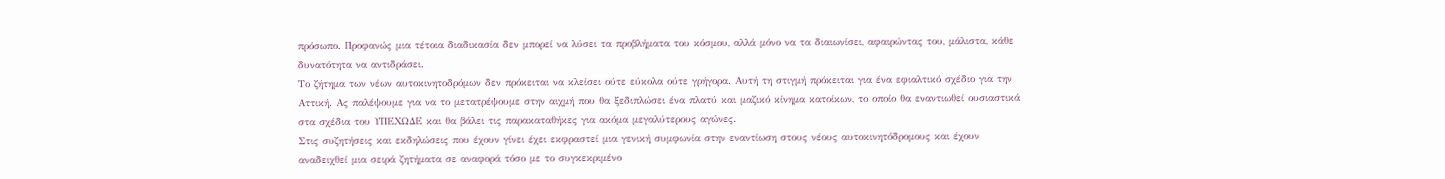πρόσωπο. Προφανώς μια τέτοια διαδικασία δεν μπορεί να λύσει τα προβλήματα του κόσμου, αλλά μόνο να τα διαιωνίσει, αφαιρώντας του, μάλιστα, κάθε δυνατότητα να αντιδράσει.
Το ζήτημα των νέων αυτοκινητοδρόμων δεν πρόκειται να κλείσει ούτε εύκολα ούτε γρήγορα. Αυτή τη στιγμή πρόκειται για ένα εφιαλτικό σχέδιο για την Αττική. Ας παλέψουμε για να το μετατρέψουμε στην αιχμή που θα ξεδιπλώσει ένα πλατύ και μαζικό κίνημα κατοίκων, το οποίο θα εναντιωθεί ουσιαστικά στα σχέδια του ΥΠΕΧΩΔΕ και θα βάλει τις παρακαταθήκες για ακόμα μεγαλύτερους αγώνες.
Στις συζητήσεις και εκδηλώσεις που έχουν γίνει έχει εκφραστεί μια γενική συμφωνία στην εναντίωση στους νέους αυτοκινητόδρομους και έχουν αναδειχθεί μια σειρά ζητήματα σε αναφορά τόσο με το συγκεκριμένο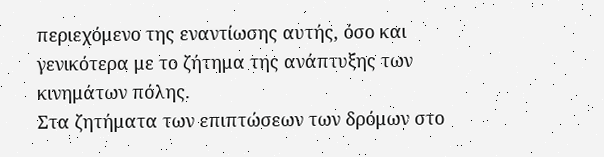περιεχόμενο της εναντίωσης αυτής, όσο και γενικότερα με το ζήτημα της ανάπτυξης των κινημάτων πόλης.
Στα ζητήματα των επιπτώσεων των δρόμων στο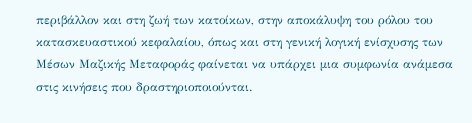περιβάλλον και στη ζωή των κατοίκων, στην αποκάλυψη του ρόλου του κατασκευαστικού κεφαλαίου, όπως και στη γενική λογική ενίσχυσης των Μέσων Μαζικής Μεταφοράς φαίνεται να υπάρχει μια συμφωνία ανάμεσα στις κινήσεις που δραστηριοποιούνται.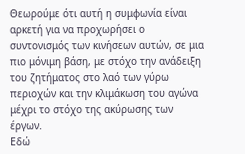Θεωρούμε ότι αυτή η συμφωνία είναι αρκετή για να προχωρήσει ο συντονισμός των κινήσεων αυτών, σε μια πιο μόνιμη βάση, με στόχο την ανάδειξη του ζητήματος στο λαό των γύρω περιοχών και την κλιμάκωση του αγώνα μέχρι το στόχο της ακύρωσης των έργων.
Εδώ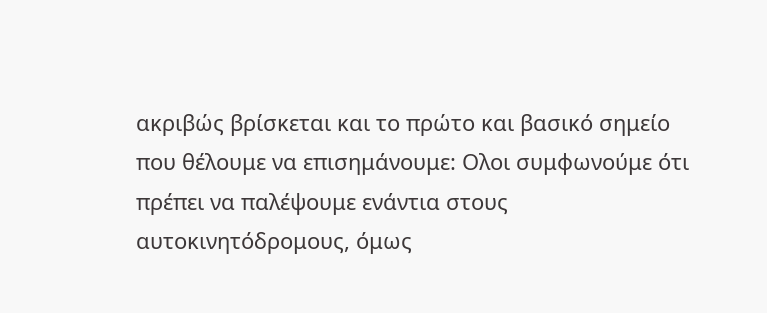ακριβώς βρίσκεται και το πρώτο και βασικό σημείο που θέλουμε να επισημάνουμε: Ολοι συμφωνούμε ότι πρέπει να παλέψουμε ενάντια στους αυτοκινητόδρομους, όμως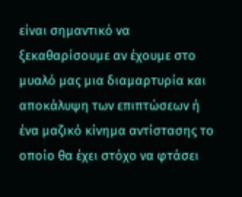είναι σημαντικό να ξεκαθαρίσουμε αν έχουμε στο μυαλό μας μια διαμαρτυρία και αποκάλυψη των επιπτώσεων ή ένα μαζικό κίνημα αντίστασης το οποίο θα έχει στόχο να φτάσει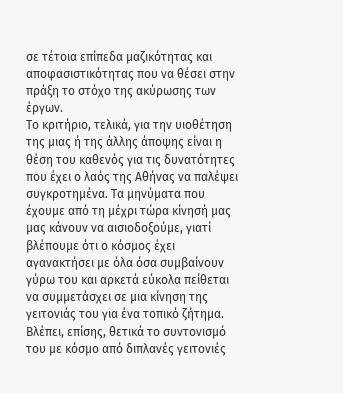σε τέτοια επίπεδα μαζικότητας και αποφασιστικότητας που να θέσει στην πράξη το στόχο της ακύρωσης των έργων.
Το κριτήριο, τελικά, για την υιοθέτηση της μιας ή της άλλης άποψης είναι η θέση του καθενός για τις δυνατότητες που έχει ο λαός της Αθήνας να παλέψει συγκροτημένα. Τα μηνύματα που έχουμε από τη μέχρι τώρα κίνησή μας μας κάνουν να αισιοδοξούμε, γιατί βλέπουμε ότι ο κόσμος έχει αγανακτήσει με όλα όσα συμβαίνουν γύρω του και αρκετά εύκολα πείθεται να συμμετάσχει σε μια κίνηση της γειτονιάς του για ένα τοπικό ζήτημα. Βλέπει, επίσης, θετικά το συντονισμό του με κόσμο από διπλανές γειτονιές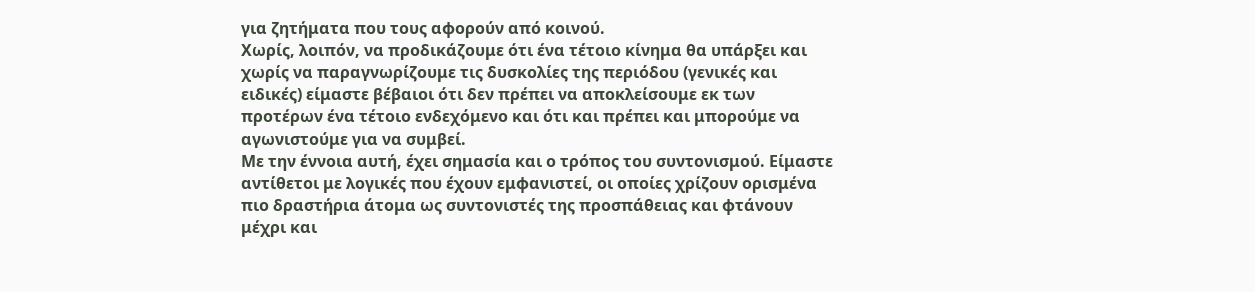για ζητήματα που τους αφορούν από κοινού.
Χωρίς, λοιπόν, να προδικάζουμε ότι ένα τέτοιο κίνημα θα υπάρξει και χωρίς να παραγνωρίζουμε τις δυσκολίες της περιόδου (γενικές και ειδικές) είμαστε βέβαιοι ότι δεν πρέπει να αποκλείσουμε εκ των προτέρων ένα τέτοιο ενδεχόμενο και ότι και πρέπει και μπορούμε να αγωνιστούμε για να συμβεί.
Με την έννοια αυτή, έχει σημασία και ο τρόπος του συντονισμού. Είμαστε αντίθετοι με λογικές που έχουν εμφανιστεί, οι οποίες χρίζουν ορισμένα πιο δραστήρια άτομα ως συντονιστές της προσπάθειας και φτάνουν μέχρι και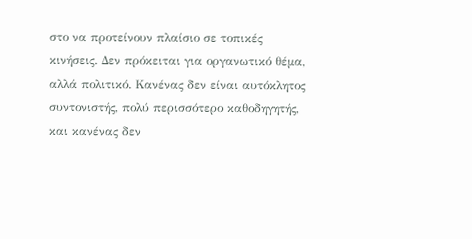στο να προτείνουν πλαίσιο σε τοπικές κινήσεις. Δεν πρόκειται για οργανωτικό θέμα, αλλά πολιτικό. Κανένας δεν είναι αυτόκλητος συντονιστής, πολύ περισσότερο καθοδηγητής, και κανένας δεν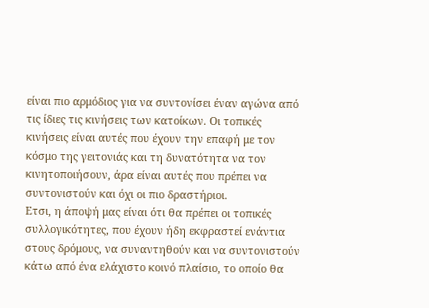είναι πιο αρμόδιος για να συντονίσει έναν αγώνα από τις ίδιες τις κινήσεις των κατοίκων. Οι τοπικές κινήσεις είναι αυτές που έχουν την επαφή με τον κόσμο της γειτονιάς και τη δυνατότητα να τον κινητοποιήσουν, άρα είναι αυτές που πρέπει να συντονιστούν και όχι οι πιο δραστήριοι.
Ετσι, η άποψή μας είναι ότι θα πρέπει οι τοπικές συλλογικότητες, που έχουν ήδη εκφραστεί ενάντια στους δρόμους, να συναντηθούν και να συντονιστούν κάτω από ένα ελάχιστο κοινό πλαίσιο, το οποίο θα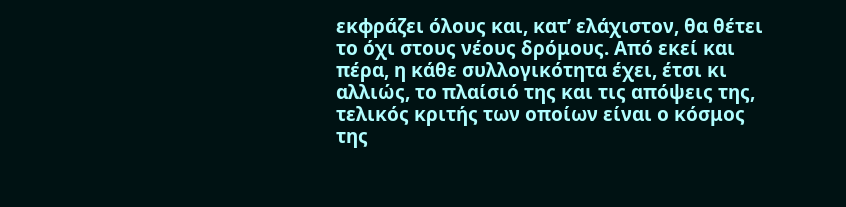εκφράζει όλους και, κατ’ ελάχιστον, θα θέτει το όχι στους νέους δρόμους. Από εκεί και πέρα, η κάθε συλλογικότητα έχει, έτσι κι αλλιώς, το πλαίσιό της και τις απόψεις της, τελικός κριτής των οποίων είναι ο κόσμος της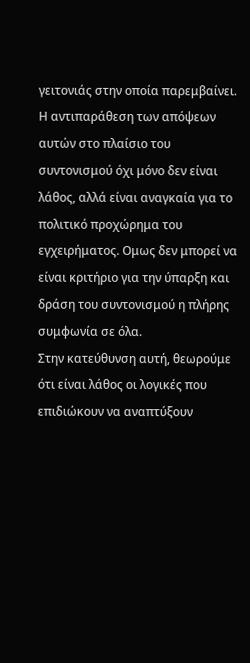γειτονιάς στην οποία παρεμβαίνει.
Η αντιπαράθεση των απόψεων αυτών στο πλαίσιο του συντονισμού όχι μόνο δεν είναι λάθος, αλλά είναι αναγκαία για το πολιτικό προχώρημα του εγχειρήματος. Ομως δεν μπορεί να είναι κριτήριο για την ύπαρξη και δράση του συντονισμού η πλήρης συμφωνία σε όλα.
Στην κατεύθυνση αυτή, θεωρούμε ότι είναι λάθος οι λογικές που επιδιώκουν να αναπτύξουν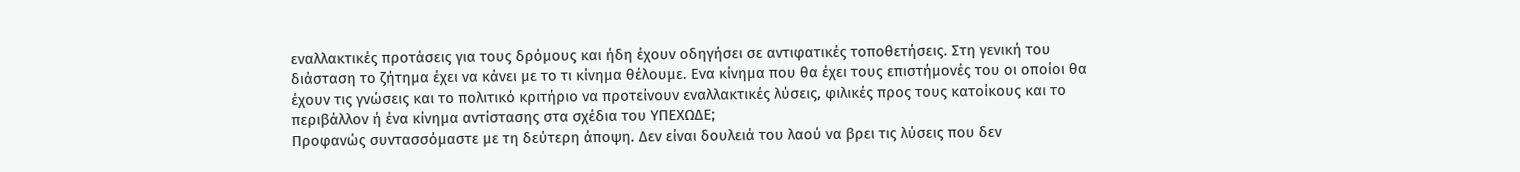εναλλακτικές προτάσεις για τους δρόμους και ήδη έχουν οδηγήσει σε αντιφατικές τοποθετήσεις. Στη γενική του διάσταση το ζήτημα έχει να κάνει με το τι κίνημα θέλουμε. Ενα κίνημα που θα έχει τους επιστήμονές του οι οποίοι θα έχουν τις γνώσεις και το πολιτικό κριτήριο να προτείνουν εναλλακτικές λύσεις, φιλικές προς τους κατοίκους και το περιβάλλον ή ένα κίνημα αντίστασης στα σχέδια του ΥΠΕΧΩΔΕ;
Προφανώς συντασσόμαστε με τη δεύτερη άποψη. Δεν είναι δουλειά του λαού να βρει τις λύσεις που δεν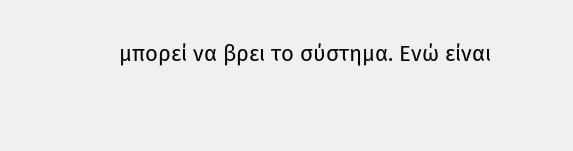μπορεί να βρει το σύστημα. Ενώ είναι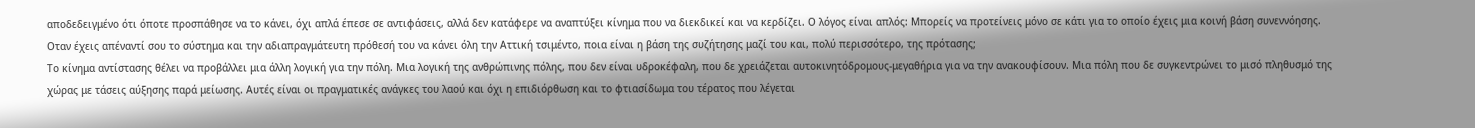αποδεδειγμένο ότι όποτε προσπάθησε να το κάνει, όχι απλά έπεσε σε αντιφάσεις, αλλά δεν κατάφερε να αναπτύξει κίνημα που να διεκδικεί και να κερδίζει. Ο λόγος είναι απλός: Μπορείς να προτείνεις μόνο σε κάτι για το οποίο έχεις μια κοινή βάση συνεννόησης. Οταν έχεις απέναντί σου το σύστημα και την αδιαπραγμάτευτη πρόθεσή του να κάνει όλη την Αττική τσιμέντο, ποια είναι η βάση της συζήτησης μαζί του και, πολύ περισσότερο, της πρότασης;
Το κίνημα αντίστασης θέλει να προβάλλει μια άλλη λογική για την πόλη. Μια λογική της ανθρώπινης πόλης, που δεν είναι υδροκέφαλη, που δε χρειάζεται αυτοκινητόδρομους-μεγαθήρια για να την ανακουφίσουν. Μια πόλη που δε συγκεντρώνει το μισό πληθυσμό της χώρας με τάσεις αύξησης παρά μείωσης. Αυτές είναι οι πραγματικές ανάγκες του λαού και όχι η επιδιόρθωση και το φτιασίδωμα του τέρατος που λέγεται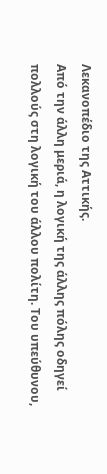Λεκανοπέδιο της Αττικής.
Από την άλλη μεριά, η λογική της άλλης πόλης οδηγεί πολλούς στη λογική του άλλου πολίτη. Του υπεύθυνου,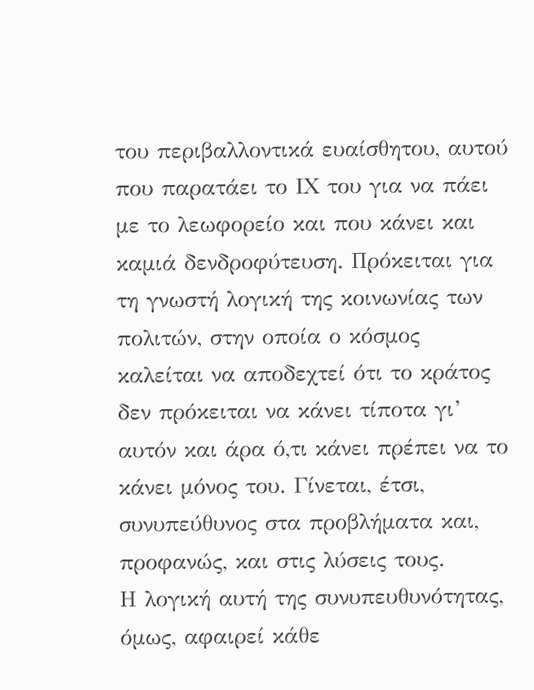του περιβαλλοντικά ευαίσθητου, αυτού που παρατάει το ΙΧ του για να πάει με το λεωφορείο και που κάνει και καμιά δενδροφύτευση. Πρόκειται για τη γνωστή λογική της κοινωνίας των πολιτών, στην οποία ο κόσμος καλείται να αποδεχτεί ότι το κράτος δεν πρόκειται να κάνει τίποτα γι’ αυτόν και άρα ό,τι κάνει πρέπει να το κάνει μόνος του. Γίνεται, έτσι, συνυπεύθυνος στα προβλήματα και, προφανώς, και στις λύσεις τους.
Η λογική αυτή της συνυπευθυνότητας, όμως, αφαιρεί κάθε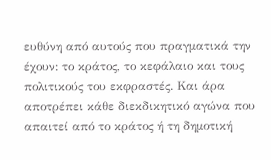ευθύνη από αυτούς που πραγματικά την έχουν: το κράτος, το κεφάλαιο και τους πολιτικούς του εκφραστές. Και άρα αποτρέπει κάθε διεκδικητικό αγώνα που απαιτεί από το κράτος ή τη δημοτική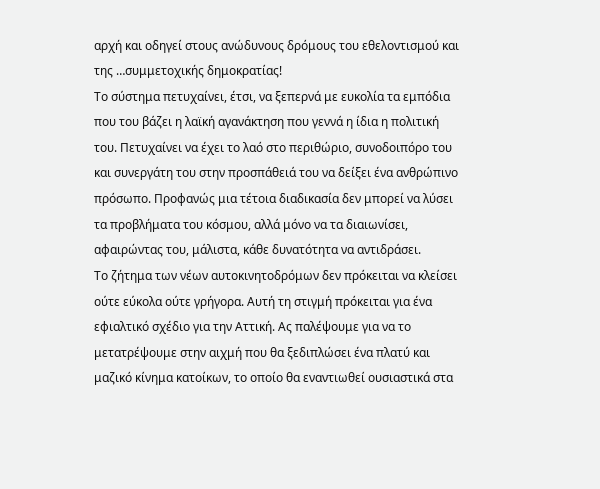αρχή και οδηγεί στους ανώδυνους δρόμους του εθελοντισμού και της …συμμετοχικής δημοκρατίας!
Το σύστημα πετυχαίνει, έτσι, να ξεπερνά με ευκολία τα εμπόδια που του βάζει η λαϊκή αγανάκτηση που γεννά η ίδια η πολιτική του. Πετυχαίνει να έχει το λαό στο περιθώριο, συνοδοιπόρο του και συνεργάτη του στην προσπάθειά του να δείξει ένα ανθρώπινο πρόσωπο. Προφανώς μια τέτοια διαδικασία δεν μπορεί να λύσει τα προβλήματα του κόσμου, αλλά μόνο να τα διαιωνίσει, αφαιρώντας του, μάλιστα, κάθε δυνατότητα να αντιδράσει.
Το ζήτημα των νέων αυτοκινητοδρόμων δεν πρόκειται να κλείσει ούτε εύκολα ούτε γρήγορα. Αυτή τη στιγμή πρόκειται για ένα εφιαλτικό σχέδιο για την Αττική. Ας παλέψουμε για να το μετατρέψουμε στην αιχμή που θα ξεδιπλώσει ένα πλατύ και μαζικό κίνημα κατοίκων, το οποίο θα εναντιωθεί ουσιαστικά στα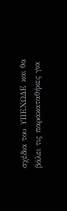σχέδια του ΥΠΕΧΩΔΕ και θα βάλει τις παρακαταθήκες για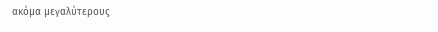ακόμα μεγαλύτερους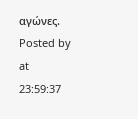αγώνες.
Posted by
at
23:59:37